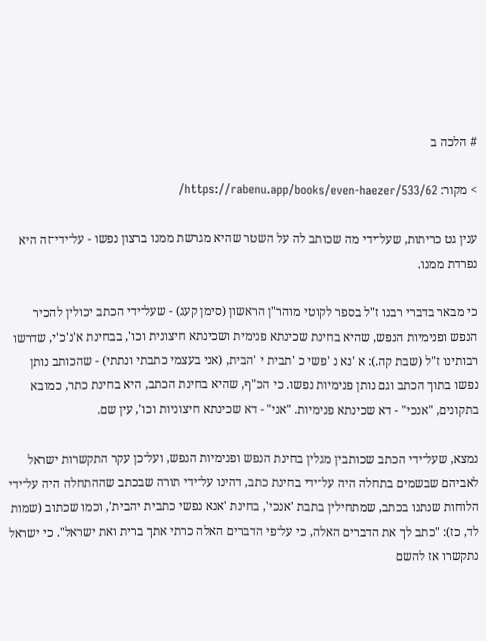# הלכה ב

> מקור: https://rabenu.app/books/even-haezer/533/62/

ענין גט כריתות, שעל־ידי מה שכותב לה על השטר שהיא מגרשת ממנו ברצון נפשו - על־ידי־זה היא נפרדת ממנו.

כי מבאר בדברי רבנו ז"ל בספר לקוטי מוהר"ן הראשון (סימן קעג) - שעל־ידי הכתב יכולין להכיר הנפש ופנימיות הנפש, שהיא בחינת שכינתא פנימית ושכינתא חיצונית וכו', בבחינת א'נ'כ'י, שדרשו רבותינו ז"ל (שבת קה.): א 'נא נ 'פשי כ 'תבית י 'הבית, (אני בעצמי כתבתי ונתתי) - שהכותב נותן נפשו בתוך הכתב וגם נותן פנימיות נפשו. כי הכ"ף, שהיא בחינת הכתב, היא בחינת כתר, כמובא בתקונים, "אנכי" - דא שכינתא פנימיות. "אני" - דא שכינתא חיצוניות וכו', עין שם.

נמצא, שעל־ידי הכתב שכותבין מגלין בחינת הנפש ופנימיות הנפש, ועל־כן עקר התקשרות ישראל לאביהם שבשמים בתחלה היה על־ידי בחינת כתב, דהינו על־ידי תורה שבכתב שההתחלה היה על־ידי הלוחות שנתנו בכתב, שמתחילין בתבת 'אנכי', בחינת 'אנא נפשי כתבית יהבית', וכמו שכתוב (שמות לד, כז): "כתב לך את הדברים האלה, כי על־פי הדברים האלה כרתי אתך ברית ואת ישראל". כי ישראל נתקשרו אז להשם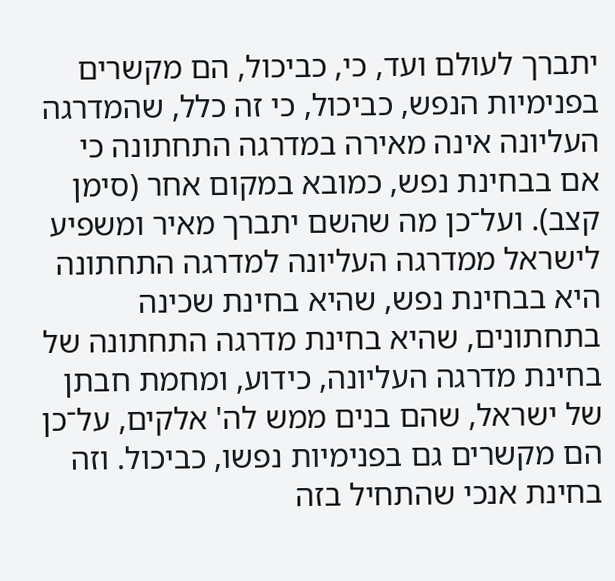יתברך לעולם ועד, כי, כביכול, הם מקשרים בפנימיות הנפש, כביכול, כי זה כלל, שהמדרגה העליונה אינה מאירה במדרגה התחתונה כי אם בבחינת נפש, כמובא במקום אחר (סימן קצב). ועל־כן מה שהשם יתברך מאיר ומשפיע לישראל ממדרגה העליונה למדרגה התחתונה היא בבחינת נפש, שהיא בחינת שכינה בתחתונים, שהיא בחינת מדרגה התחתונה של בחינת מדרגה העליונה, כידוע, ומחמת חבתן של ישראל, שהם בנים ממש לה' אלקים, על־כן הם מקשרים גם בפנימיות נפשו, כביכול. וזה בחינת אנכי שהתחיל בזה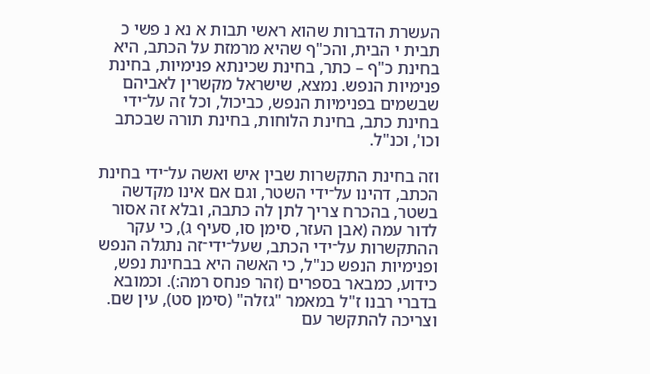העשרת הדברות שהוא ראשי תבות א נא נ פשי כ תבית י הבית, והכ"ף שהיא מרמזת על הכתב, היא בחינת כ"ף – כתר, בחינת שכינתא פנימיות, בחינת פנימיות הנפש. נמצא, שישראל מקשרין לאביהם שבשמים בפנימיות הנפש, כביכול, וכל זה על־ידי בחינת כתב, בחינת הלוחות, בחינת תורה שבכתב וכו', וכנ"ל.

וזה בחינת התקשרות שבין איש ואשה על־ידי בחינת הכתב, דהינו על־ידי השטר, וגם אם אינו מקדשה בשטר, בהכרח צריך לתן לה כתבה, ובלא זה אסור לדור עמה (אבן העזר, סימן סו, סעיף ג), כי עקר ההתקשרות על־ידי הכתב, שעל־ידי־זה נתגלה הנפש ופנימיות הנפש כנ"ל, כי האשה היא בבחינת נפש, כידוע, כמבאר בספרים (זהר פנחס רמה:). וכמובא בדברי רבנו ז"ל במאמר "גזלה" (סימן סט), עין שם. וצריכה להתקשר עם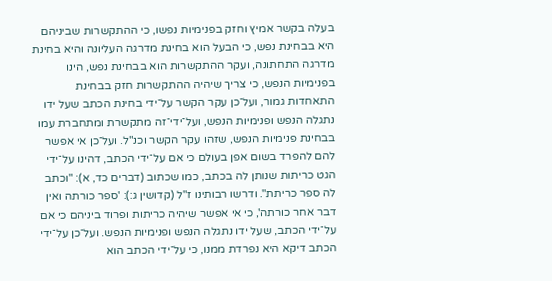בעלה בקשר אמיץ וחזק בפנימיות נפשו, כי ההתקשרות שביניהם היא בבחינת נפש, כי הבעל הוא בחינת מדרגה העליונה והיא בחינת מדרגה התחתונה, ועקר ההתקשרות הוא בבחינת נפש, הינו בפנימיות הנפש, כי צריך שיהיה ההתקשרות חזק בבחינת התאחדות גמור, ועל־כן עקר הקשר על־ידי בחינת הכתב שעל ידו נתגלה הנפש ופנימיות הנפש, ועל־ידי־זה מתקשרת ומתחברת עמו בבחינת פנימיות הנפש, שזהו עקר הקשר וכנ"ל. ועל־כן אי אפשר להם להפרד בשום אפן בעולם כי אם על־ידי הכתב, דהינו על־ידי הגט כריתות שנותן לה בכתב, כמו שכתוב (דברים כד, א): "וכתב לה ספר כריתת". ודרשו רבותינו ז"ל (קדושין ג:): 'ספר כורתה ואין דבר אחר כורתה', כי אי אפשר שיהיה כריתות ופרוד ביניהם כי אם על־ידי הכתב, שעל ידו נתגלה הנפש ופנימיות הנפש. ועל־כן על־ידי הכתב דיקא היא נפרדת ממנו, כי על־ידי הכתב הוא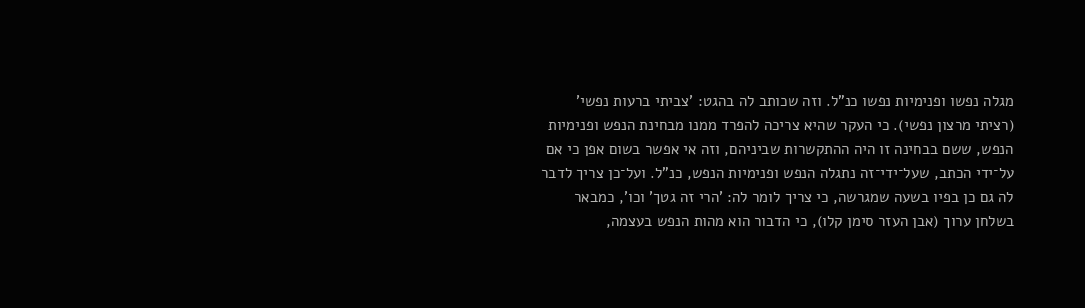מגלה נפשו ופנימיות נפשו כנ"ל. וזה שכותב לה בהגט: 'צביתי ברעות נפשי' (רציתי מרצון נפשי). כי העקר שהיא צריכה להפרד ממנו מבחינת הנפש ופנימיות הנפש, ששם בבחינה זו היה ההתקשרות שביניהם, וזה אי אפשר בשום אפן כי אם על־ידי הכתב, שעל־ידי־זה נתגלה הנפש ופנימיות הנפש, כנ"ל. ועל־כן צריך לדבר לה גם כן בפיו בשעה שמגרשה, כי צריך לומר לה: 'הרי זה גטך' וכו', כמבאר בשלחן ערוך (אבן העזר סימן קלו), כי הדבור הוא מהות הנפש בעצמה,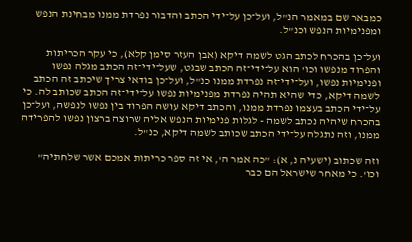כמבאר שם במאמר הנ"ל, ועל־כן על־ידי הכתב והדבור נפרדת ממנו מבחינת הנפש ומפנימיות הנפש וכנ"ל.

ועל־כן בהכרח לכתב הגט לשמה דיקא (אבן העזר סימן קלא), כי עקר הכריתות והפרוד מנפשו וכו' הוא על־ידי־זה הכתב שבגט, שעל־ידי־זה הכתב מגלה נפשו ופנימיות נפשו, ועל־ידי־זה נפרדת ממנו כנ"ל, ועל־כן בודאי צריך שיכתב זה הכתב לשמה דיקא, כדי שהיא תהיה נפרדת מפנימיות נפשו על־ידי־זה הכתב שכותב לה. כי על־ידי הכתב בעצמו נפרדת ממנו, והכתב דיקא עושה הפרוד בין נפשו לנפשה, ועל־כן בהכרח שיהיה נכתב לשמה - לגלות פנימיות הנפש אליה שרוצה ברצון נפשו להפרידה ממנו, וזה נתגלה על־ידי הכתב שכותב לשמה דיקא, כנ"ל.

וזה שכתוב (ישעיה נ, א): "כה אמר ה', אי זה ספר כריתות אמכם אשר שלחתיה" וכו'. כי מאחר שישראל הם כבר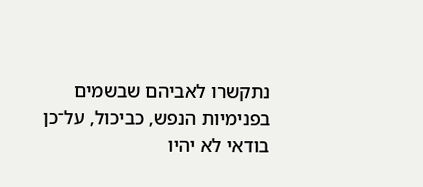נתקשרו לאביהם שבשמים בפנימיות הנפש, כביכול, על־כן בודאי לא יהיו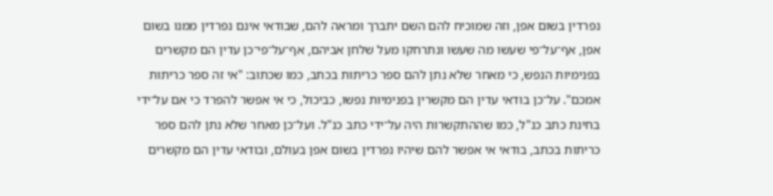נפרדין בשום אפן, וזה שמוכיח להם השם יתברך ומראה להם, שבודאי אינם נפרדין ממנו בשום אפן, אף־על־פי שעשו מה שעשו ונתרחקו מעל שלחן אביהם, אף־על־פי־כן עדין הם מקשרים בפנימיות הנפש, כי מאחר שלא נתן להם ספר כריתות בכתב, כמו שכתוב: "אי זה ספר כריתות אמכם". על־כן בודאי עדין הם מקשרין בפנימיות נפשו, כביכול, כי אי אפשר להפרד כי אם על־ידי בחינת כתב כנ"ל, כמו שההתקשרות היה על־ידי כתב כנ"ל. ועל־כן מאחר שלא נתן להם ספר כריתות בכתב, בודאי אי אפשר להם שיהיו נפרדין בשום אפן בעולם, ובודאי עדין הם מקשרים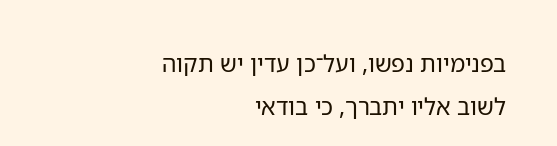בפנימיות נפשו, ועל־כן עדין יש תקוה לשוב אליו יתברך, כי בודאי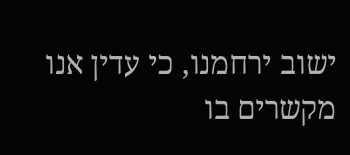ישוב ירחמנו, כי עדין אנו מקשרים בו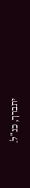יתברך, כנ"ל.